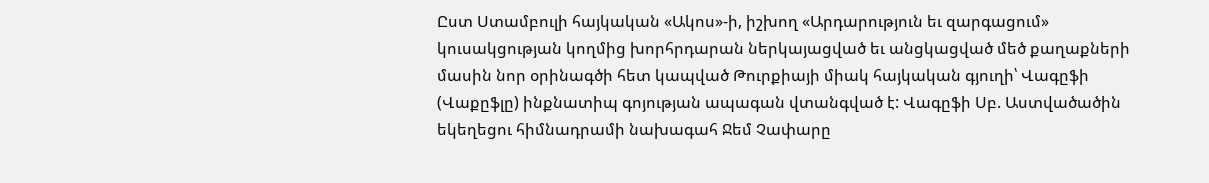Ըստ Ստամբուլի հայկական «Ակոս»-ի, իշխող «Արդարություն եւ զարգացում» կուսակցության կողմից խորհրդարան ներկայացված եւ անցկացված մեծ քաղաքների մասին նոր օրինագծի հետ կապված Թուրքիայի միակ հայկական գյուղի՝ Վագըֆի (Վաքըֆլը) ինքնատիպ գոյության ապագան վտանգված է: Վագըֆի Սբ. Աստվածածին եկեղեցու հիմնադրամի նախագահ Ջեմ Չափարը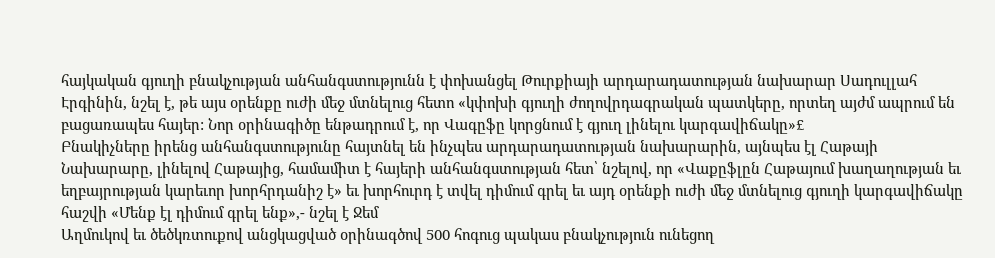հայկական գյուղի բնակչության անհանգստությունն է փոխանցել Թուրքիայի արդարադատության նախարար Սադուլլահ Էրգինին, նշել է, թե այս օրենքը ուժի մեջ մտնելուց հետո «կփոխի գյուղի ժողովրդագրական պատկերը, որտեղ այժմ ապրում են բացառապես հայեր: Նոր օրինագիծը ենթադրում է, որ Վագըֆը կորցնում է գյուղ լինելու կարգավիճակը»£
Բնակիչները իրենց անհանգստությունը հայտնել են ինչպես արդարադատության նախարարին, այնպես էլ Հաթայի Նախարարը, լինելով Հաթայից, համամիտ է հայերի անհանգստության հետ՝ նշելով, որ «Վաքըֆլըն Հաթայում խաղաղության եւ եղբայրության կարեւոր խորհրդանիշ է» եւ խորհուրդ է տվել դիմում գրել եւ այդ օրենքի ուժի մեջ մտնելուց գյուղի կարգավիճակը հաշվի «Մենք էլ դիմում գրել ենք»,- նշել է Ջեմ
Աղմուկով եւ ծեծկռտուքով անցկացված օրինագծով 500 հոգուց պակաս բնակչություն ունեցող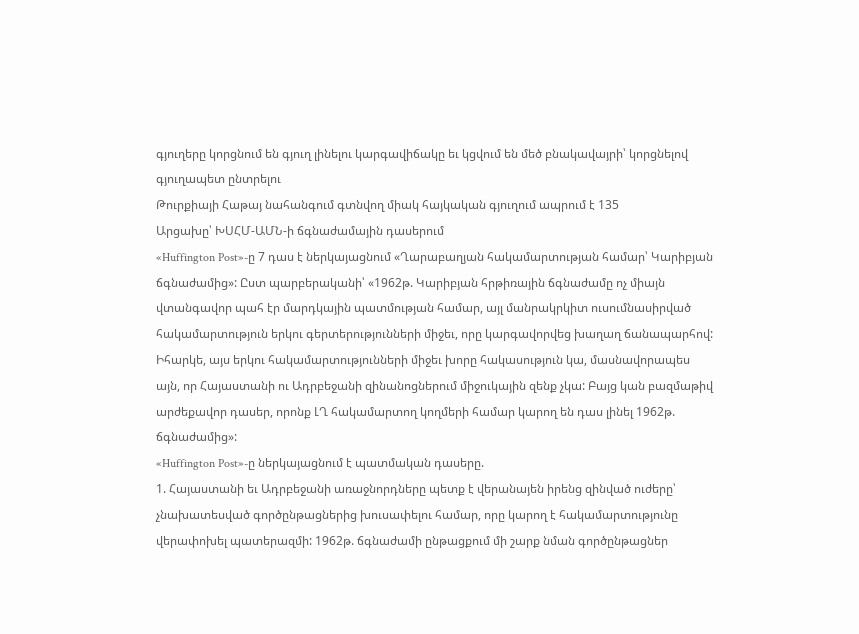գյուղերը կորցնում են գյուղ լինելու կարգավիճակը եւ կցվում են մեծ բնակավայրի՝ կորցնելով գյուղապետ ընտրելու
Թուրքիայի Հաթայ նահանգում գտնվող միակ հայկական գյուղում ապրում է 135
Արցախը՝ ԽՍՀՄ-ԱՄՆ-ի ճգնաժամային դասերում
«Huffington Post»-ը 7 դաս է ներկայացնում «Ղարաբաղյան հակամարտության համար՝ Կարիբյան ճգնաժամից»: Ըստ պարբերականի՝ «1962թ. Կարիբյան հրթիռային ճգնաժամը ոչ միայն վտանգավոր պահ էր մարդկային պատմության համար, այլ մանրակրկիտ ուսումնասիրված հակամարտություն երկու գերտերությունների միջեւ, որը կարգավորվեց խաղաղ ճանապարհով: Իհարկե, այս երկու հակամարտությունների միջեւ խորը հակասություն կա, մասնավորապես այն, որ Հայաստանի ու Ադրբեջանի զինանոցներում միջուկային զենք չկա: Բայց կան բազմաթիվ արժեքավոր դասեր, որոնք ԼՂ հակամարտող կողմերի համար կարող են դաս լինել 1962թ. ճգնաժամից»:
«Huffington Post»-ը ներկայացնում է պատմական դասերը.
1. Հայաստանի եւ Ադրբեջանի առաջնորդները պետք է վերանայեն իրենց զինված ուժերը՝ չնախատեսված գործընթացներից խուսափելու համար, որը կարող է հակամարտությունը վերափոխել պատերազմի: 1962թ. ճգնաժամի ընթացքում մի շարք նման գործընթացներ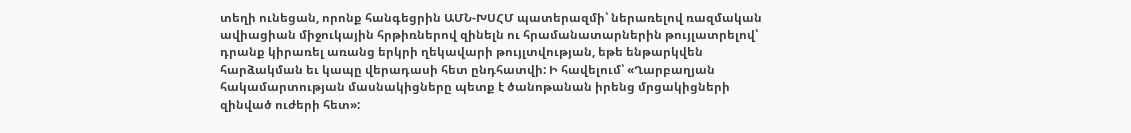տեղի ունեցան, որոնք հանգեցրին ԱՄՆ-ԽՍՀՄ պատերազմի՝ ներառելով ռազմական ավիացիան միջուկային հրթիռներով զինելն ու հրամանատարներին թույլատրելով՝ դրանք կիրառել առանց երկրի ղեկավարի թույլտվության, եթե ենթարկվեն հարձակման եւ կապը վերադասի հետ ընդհատվի: Ի հավելում՝ «Ղարբաղյան հակամարտության մասնակիցները պետք է ծանոթանան իրենց մրցակիցների զինված ուժերի հետ»: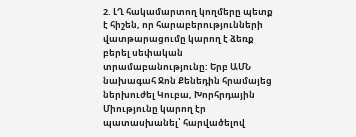2. ԼՂ հակամարտող կողմերը պետք է հիշեն, որ հարաբերությունների վատթարացումը կարող է ձեռք բերել սեփական տրամաբանությունը: Երբ ԱՄՆ նախագահ Ջոն Քենեդին հրամայեց ներխուժել Կուբա, Խորհրդային Միությունը կարող էր պատասխանել՝ հարվածելով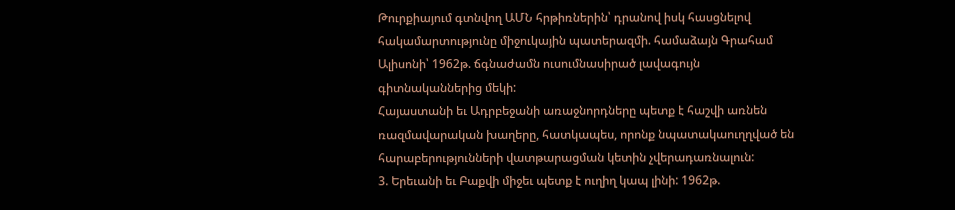Թուրքիայում գտնվող ԱՄՆ հրթիռներին՝ դրանով իսկ հասցնելով հակամարտությունը միջուկային պատերազմի. համաձայն Գրահամ Ալիսոնի՝ 1962թ. ճգնաժամն ուսումնասիրած լավագույն գիտնականներից մեկի:
Հայաստանի եւ Ադրբեջանի առաջնորդները պետք է հաշվի առնեն ռազմավարական խաղերը, հատկապես, որոնք նպատակաուղղված են հարաբերությունների վատթարացման կետին չվերադառնալուն:
3. Երեւանի եւ Բաքվի միջեւ պետք է ուղիղ կապ լինի: 1962թ.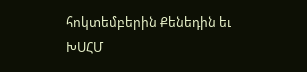հոկտեմբերին Քենեդին եւ ԽՍՀՄ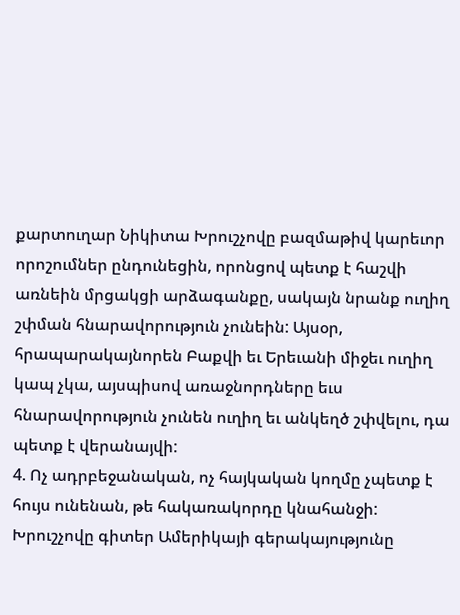քարտուղար Նիկիտա Խրուշչովը բազմաթիվ կարեւոր որոշումներ ընդունեցին, որոնցով պետք է հաշվի առնեին մրցակցի արձագանքը, սակայն նրանք ուղիղ շփման հնարավորություն չունեին: Այսօր, հրապարակայնորեն Բաքվի եւ Երեւանի միջեւ ուղիղ կապ չկա, այսպիսով առաջնորդները եւս հնարավորություն չունեն ուղիղ եւ անկեղծ շփվելու, դա պետք է վերանայվի:
4. Ոչ ադրբեջանական, ոչ հայկական կողմը չպետք է հույս ունենան, թե հակառակորդը կնահանջի: Խրուշչովը գիտեր Ամերիկայի գերակայությունը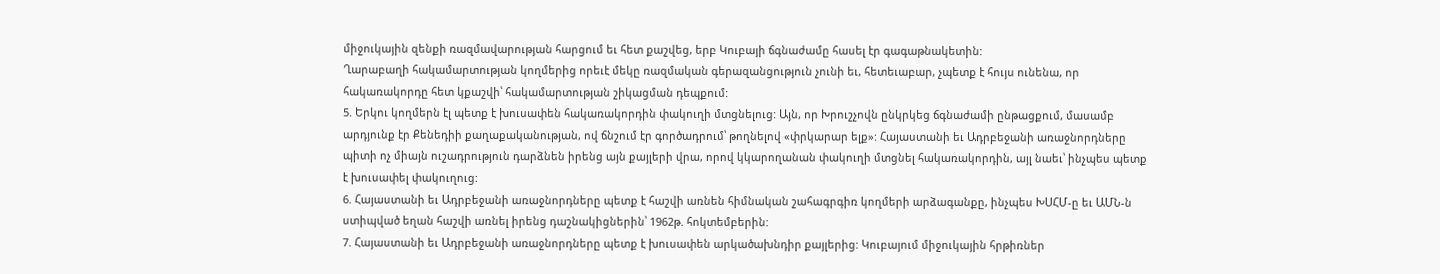միջուկային զենքի ռազմավարության հարցում եւ հետ քաշվեց, երբ Կուբայի ճգնաժամը հասել էր գագաթնակետին:
Ղարաբաղի հակամարտության կողմերից որեւէ մեկը ռազմական գերազանցություն չունի եւ, հետեւաբար, չպետք է հույս ունենա, որ հակառակորդը հետ կքաշվի՝ հակամարտության շիկացման դեպքում:
5. Երկու կողմերն էլ պետք է խուսափեն հակառակորդին փակուղի մտցնելուց: Այն, որ Խրուշչովն ընկրկեց ճգնաժամի ընթացքում, մասամբ արդյունք էր Քենեդիի քաղաքականության, ով ճնշում էր գործադրում՝ թողնելով «փրկարար ելք»: Հայաստանի եւ Ադրբեջանի առաջնորդները պիտի ոչ միայն ուշադրություն դարձնեն իրենց այն քայլերի վրա, որով կկարողանան փակուղի մտցնել հակառակորդին, այլ նաեւ՝ ինչպես պետք է խուսափել փակուղուց:
6. Հայաստանի եւ Ադրբեջանի առաջնորդները պետք է հաշվի առնեն հիմնական շահագրգիռ կողմերի արձագանքը, ինչպես ԽՍՀՄ-ը եւ ԱՄՆ-ն ստիպված եղան հաշվի առնել իրենց դաշնակիցներին՝ 1962թ. հոկտեմբերին:
7. Հայաստանի եւ Ադրբեջանի առաջնորդները պետք է խուսափեն արկածախնդիր քայլերից: Կուբայում միջուկային հրթիռներ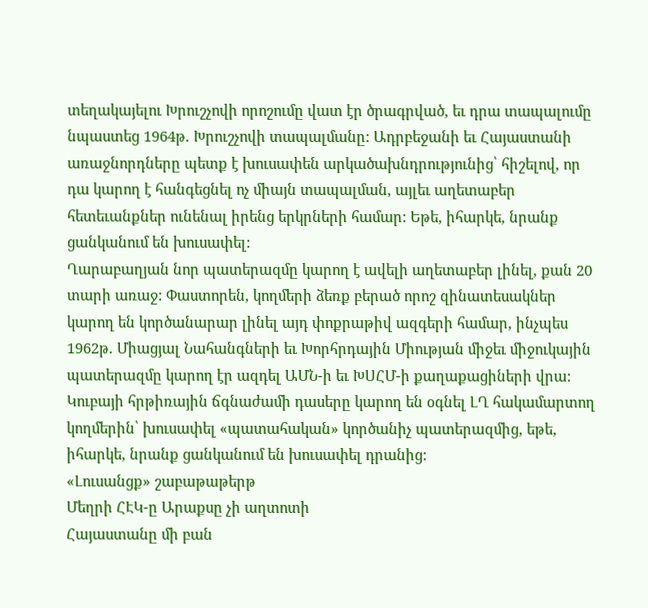տեղակայելու Խրուշչովի որոշումը վատ էր ծրագրված, եւ դրա տապալումը նպաստեց 1964թ. Խրուշչովի տապալմանը: Ադրբեջանի եւ Հայաստանի առաջնորդները պետք է խուսափեն արկածախնդրությունից՝ հիշելով, որ դա կարող է հանգեցնել ոչ միայն տապալման, այլեւ աղետաբեր հետեւանքներ ունենալ իրենց երկրների համար: Եթե, իհարկե, նրանք ցանկանում են խուսափել:
Ղարաբաղյան նոր պատերազմը կարող է ավելի աղետաբեր լինել, քան 20 տարի առաջ: Փաստորեն, կողմերի ձեռք բերած որոշ զինատեսակներ կարող են կործանարար լինել այդ փոքրաթիվ ազգերի համար, ինչպես 1962թ. Միացյալ Նահանգների եւ Խորհրդային Միության միջեւ միջուկային պատերազմը կարող էր ազդել ԱՄՆ-ի եւ ԽՍՀՄ-ի քաղաքացիների վրա: Կուբայի հրթիռային ճգնաժամի դասերը կարող են օգնել ԼՂ հակամարտող կողմերին՝ խուսափել «պատահական» կործանիչ պատերազմից, եթե, իհարկե, նրանք ցանկանում են խուսափել դրանից:
«Լուսանցք» շաբաթաթերթ
Մեղրի ՀԷԿ-ը Արաքսը չի աղտոտի
Հայաստանը մի բան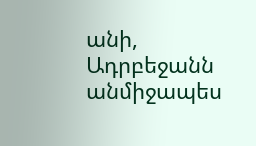անի, Ադրբեջանն անմիջապես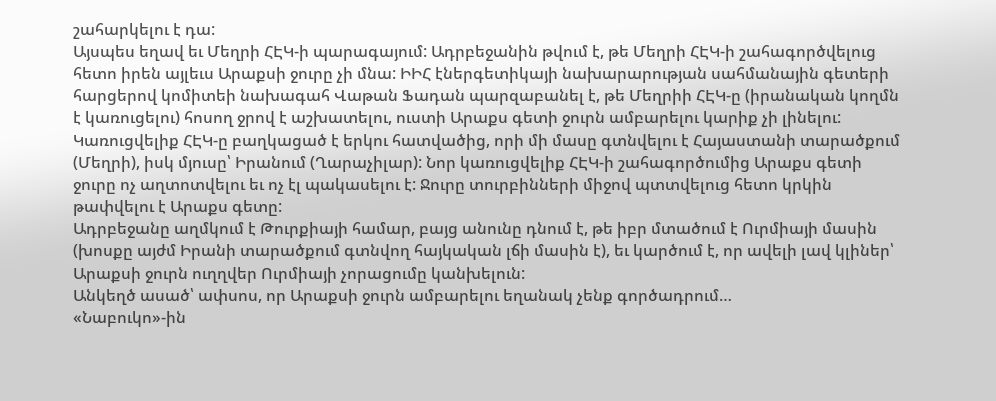շահարկելու է դա:
Այսպես եղավ եւ Մեղրի ՀԷԿ-ի պարագայում: Ադրբեջանին թվում է, թե Մեղրի ՀԷԿ-ի շահագործվելուց հետո իրեն այլեւս Արաքսի ջուրը չի մնա: ԻԻՀ էներգետիկայի նախարարության սահմանային գետերի հարցերով կոմիտեի նախագահ Վաթան Ֆադան պարզաբանել է, թե Մեղրիի ՀԷԿ-ը (իրանական կողմն է կառուցելու) հոսող ջրով է աշխատելու, ուստի Արաքս գետի ջուրն ամբարելու կարիք չի լինելու: Կառուցվելիք ՀԷԿ-ը բաղկացած է երկու հատվածից, որի մի մասը գտնվելու է Հայաստանի տարածքում (Մեղրի), իսկ մյուսը՝ Իրանում (Ղարաչիլար): Նոր կառուցվելիք ՀԷԿ-ի շահագործումից Արաքս գետի ջուրը ոչ աղտոտվելու եւ ոչ էլ պակասելու է: Ջուրը տուրբինների միջով պտտվելուց հետո կրկին թափվելու է Արաքս գետը:
Ադրբեջանը աղմկում է Թուրքիայի համար, բայց անունը դնում է, թե իբր մտածում է Ուրմիայի մասին (խոսքը այժմ Իրանի տարածքում գտնվող հայկական լճի մասին է), եւ կարծում է, որ ավելի լավ կլիներ՝ Արաքսի ջուրն ուղղվեր Ուրմիայի չորացումը կանխելուն:
Անկեղծ ասած՝ ափսոս, որ Արաքսի ջուրն ամբարելու եղանակ չենք գործադրում…
«Նաբուկո»-ին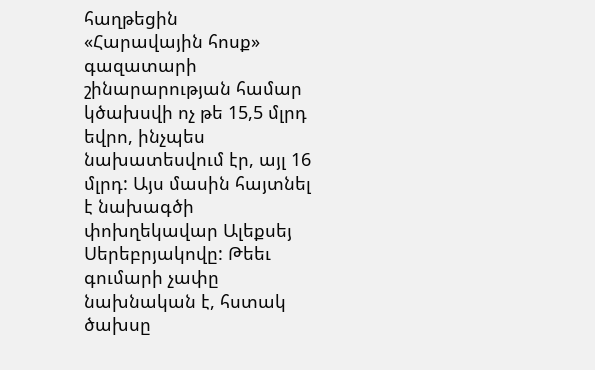հաղթեցին
«Հարավային հոսք» գազատարի շինարարության համար կծախսվի ոչ թե 15,5 մլրդ եվրո, ինչպես նախատեսվում էր, այլ 16 մլրդ: Այս մասին հայտնել է նախագծի փոխղեկավար Ալեքսեյ Սերեբրյակովը: Թեեւ գումարի չափը նախնական է, հստակ ծախսը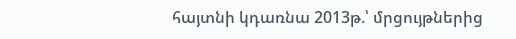հայտնի կդառնա 2013թ.՝ մրցույթներից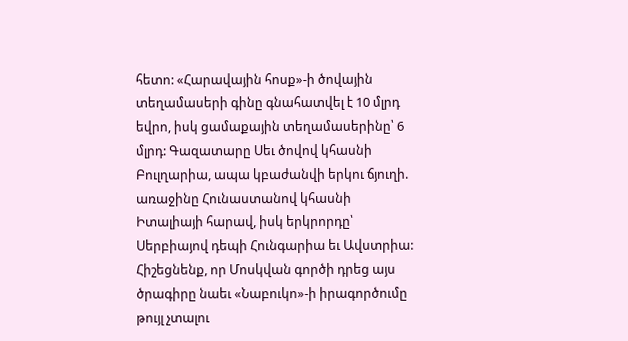հետո: «Հարավային հոսք»-ի ծովային տեղամասերի գինը գնահատվել է 10 մլրդ եվրո, իսկ ցամաքային տեղամասերինը՝ 6 մլրդ: Գազատարը Սեւ ծովով կհասնի Բուլղարիա, ապա կբաժանվի երկու ճյուղի. առաջինը Հունաստանով կհասնի Իտալիայի հարավ, իսկ երկրորդը՝ Սերբիայով դեպի Հունգարիա եւ Ավստրիա:
Հիշեցնենք, որ Մոսկվան գործի դրեց այս ծրագիրը նաեւ «Նաբուկո»-ի իրագործումը թույլ չտալու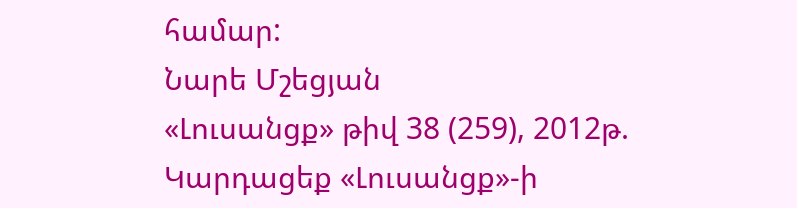համար:
Նարե Մշեցյան
«Լուսանցք» թիվ 38 (259), 2012թ.
Կարդացեք «Լուսանցք»-ի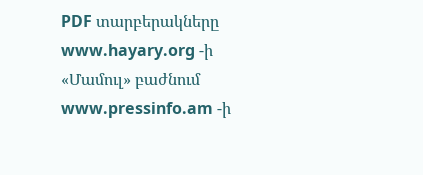PDF տարբերակները www.hayary.org -ի «Մամուլ» բաժնում www.pressinfo.am -ի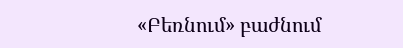«Բեռնում» բաժնում